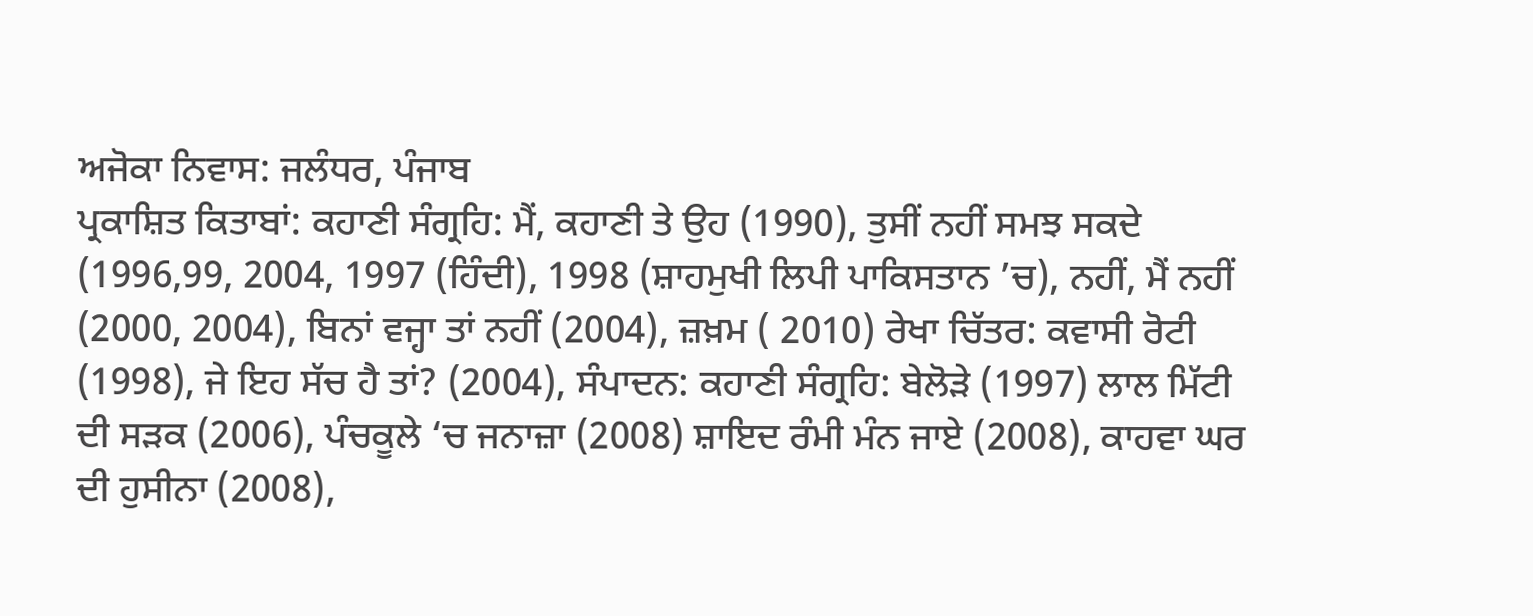ਅਜੋਕਾ ਨਿਵਾਸ: ਜਲੰਧਰ, ਪੰਜਾਬ
ਪ੍ਰਕਾਸ਼ਿਤ ਕਿਤਾਬਾਂ: ਕਹਾਣੀ ਸੰਗ੍ਰਹਿ: ਮੈਂ, ਕਹਾਣੀ ਤੇ ਉਹ (1990), ਤੁਸੀਂ ਨਹੀਂ ਸਮਝ ਸਕਦੇ (1996,99, 2004, 1997 (ਹਿੰਦੀ), 1998 (ਸ਼ਾਹਮੁਖੀ ਲਿਪੀ ਪਾਕਿਸਤਾਨ ’ਚ), ਨਹੀਂ, ਮੈਂ ਨਹੀਂ (2000, 2004), ਬਿਨਾਂ ਵਜ੍ਹਾ ਤਾਂ ਨਹੀਂ (2004), ਜ਼ਖ਼ਮ ( 2010) ਰੇਖਾ ਚਿੱਤਰ: ਕਵਾਸੀ ਰੋਟੀ (1998), ਜੇ ਇਹ ਸੱਚ ਹੈ ਤਾਂ? (2004), ਸੰਪਾਦਨ: ਕਹਾਣੀ ਸੰਗ੍ਰਹਿ: ਬੇਲੋੜੇ (1997) ਲਾਲ ਮਿੱਟੀ ਦੀ ਸੜਕ (2006), ਪੰਚਕੂਲੇ ‘ਚ ਜਨਾਜ਼ਾ (2008) ਸ਼ਾਇਦ ਰੰਮੀ ਮੰਨ ਜਾਏ (2008), ਕਾਹਵਾ ਘਰ ਦੀ ਹੁਸੀਨਾ (2008),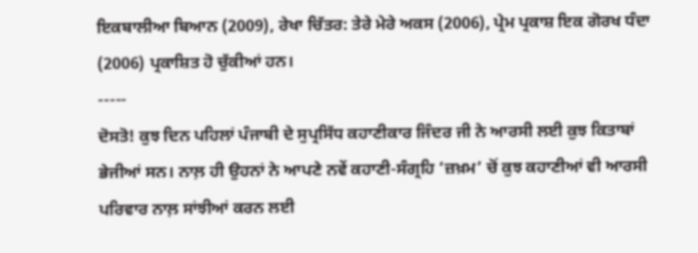ਇਕਬਾਲੀਆ ਬਿਆਨ (2009), ਰੇਖਾ ਚਿੱਤਰ: ਤੇਰੇ ਮੇਰੇ ਅਕਸ (2006), ਪ੍ਰੇਮ ਪ੍ਰਕਾਸ਼ ਇਕ ਗੋਰਖ ਧੰਦਾ (2006) ਪ੍ਰਕਾਸ਼ਿਤ ਹੋ ਚੁੱਕੀਆਂ ਹਨ।
-----
ਦੋਸਤੋ! ਕੁਝ ਦਿਨ ਪਹਿਲਾਂ ਪੰਜਾਬੀ ਦੇ ਸੁਪ੍ਰਸਿੱਧ ਕਹਾਣੀਕਾਰ ਜਿੰਦਰ ਜੀ ਨੇ ਆਰਸੀ ਲਈ ਕੁਝ ਕਿਤਾਬਾਂ ਭੇਜੀਆਂ ਸਨ। ਨਾਲ਼ ਹੀ ਉਹਨਾਂ ਨੇ ਆਪਣੇ ਨਵੇਂ ਕਹਾਣੀ-ਸੰਗ੍ਰਹਿ ‘ਜ਼ਖ਼ਮ’ ਚੋਂ ਕੁਝ ਕਹਾਣੀਆਂ ਵੀ ਆਰਸੀ ਪਰਿਵਾਰ ਨਾਲ਼ ਸਾਂਝੀਆਂ ਕਰਨ ਲਈ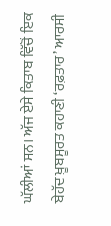ਘੱਲੀਆਂ ਸਨ। ਅੱਜ ਏਸੇ ਕਿਤਾਬ ਵਿੱਚੋਂ ਇਕ ਬੇਹੱਦ ਖ਼ੂਬਸੂਰਤ ਕਹਾਣੀ ‘ਰਫ਼ਤਾਰ’ ਆਰਸੀ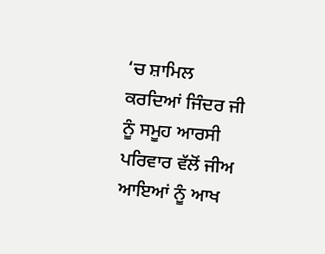‘ਚ ਸ਼ਾਮਿਲ ਕਰਦਿਆਂ ਜਿੰਦਰ ਜੀ ਨੂੰ ਸਮੂਹ ਆਰਸੀ ਪਰਿਵਾਰ ਵੱਲੋਂ ਜੀਅ ਆਇਆਂ ਨੂੰ ਆਖ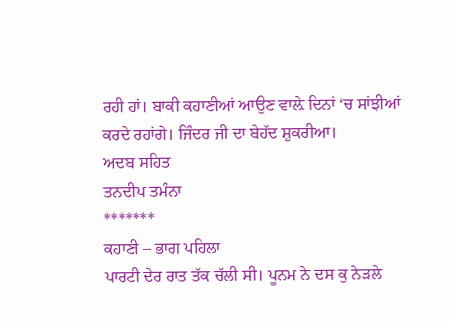ਰਹੀ ਹਾਂ। ਬਾਕੀ ਕਹਾਣੀਆਂ ਆਉਣ ਵਾਲ਼ੇ ਦਿਨਾਂ ‘ਚ ਸਾਂਝੀਆਂ ਕਰਦੇ ਰਹਾਂਗੇ। ਜਿੰਦਰ ਜੀ ਦਾ ਬੇਹੱਦ ਸ਼ੁਕਰੀਆ।
ਅਦਬ ਸਹਿਤ
ਤਨਦੀਪ ਤਮੰਨਾ
*******
ਕਹਾਣੀ – ਭਾਗ ਪਹਿਲਾ
ਪਾਰਟੀ ਦੇਰ ਰਾਤ ਤੱਕ ਚੱਲੀ ਸੀ। ਪੂਨਮ ਨੇ ਦਸ ਕੁ ਨੇੜਲੇ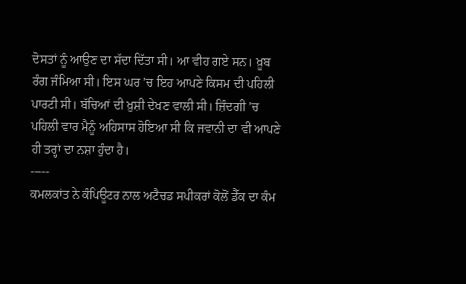ਦੋਸਤਾਂ ਨੂੰ ਆਉਣ ਦਾ ਸੱਦਾ ਦਿੱਤਾ ਸੀ। ਆ ਵੀਹ ਗਏ ਸਨ। ਖ਼ੂਬ ਰੰਗ ਜੰਮਿਆ ਸੀ। ਇਸ ਘਰ ’ਚ ਇਹ ਆਪਣੇ ਕਿਸਮ ਦੀ ਪਹਿਲੀ ਪਾਰਟੀ ਸੀ। ਬੱਚਿਆਂ ਦੀ ਖ਼ੁਸ਼ੀ ਦੇਖਣ ਵਾਲੀ ਸੀ। ਜ਼ਿੰਦਗੀ ’ਚ ਪਹਿਲੀ ਵਾਰ ਮੈਨੂੰ ਅਹਿਸਾਸ ਹੋਇਆ ਸੀ ਕਿ ਜਵਾਨੀ ਦਾ ਵੀ ਆਪਣੇ ਹੀ ਤਰ੍ਹਾਂ ਦਾ ਨਸ਼ਾ ਹੁੰਦਾ ਹੈ।
-----
ਕਮਲਕਾਂਤ ਨੇ ਕੰਪਿਊਟਰ ਨਾਲ ਅਟੈਚਡ ਸਪੀਕਰਾਂ ਕੋਲੋਂ ਡੈੱਕ ਦਾ ਕੰਮ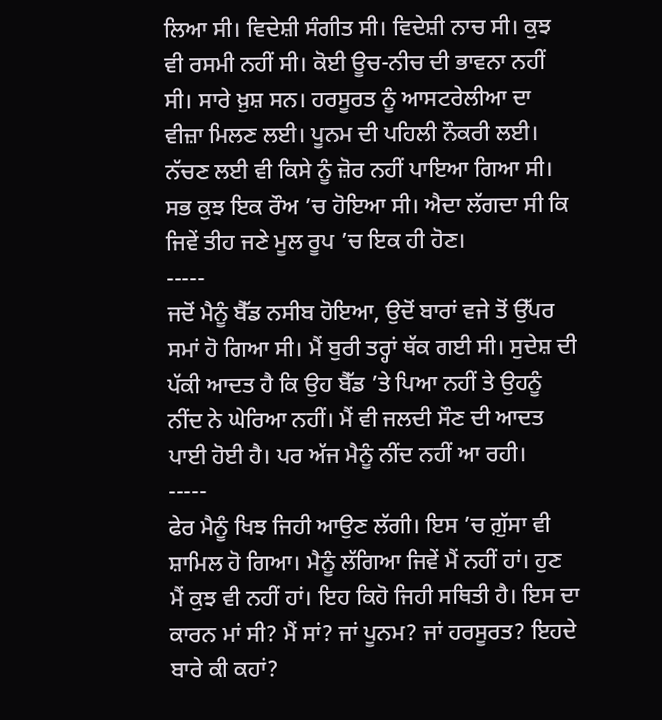ਲਿਆ ਸੀ। ਵਿਦੇਸ਼ੀ ਸੰਗੀਤ ਸੀ। ਵਿਦੇਸ਼ੀ ਨਾਚ ਸੀ। ਕੁਝ ਵੀ ਰਸਮੀ ਨਹੀਂ ਸੀ। ਕੋਈ ਊਚ-ਨੀਚ ਦੀ ਭਾਵਨਾ ਨਹੀਂ ਸੀ। ਸਾਰੇ ਖ਼ੁਸ਼ ਸਨ। ਹਰਸੂਰਤ ਨੂੰ ਆਸਟਰੇਲੀਆ ਦਾ ਵੀਜ਼ਾ ਮਿਲਣ ਲਈ। ਪੂਨਮ ਦੀ ਪਹਿਲੀ ਨੌਕਰੀ ਲਈ। ਨੱਚਣ ਲਈ ਵੀ ਕਿਸੇ ਨੂੰ ਜ਼ੋਰ ਨਹੀਂ ਪਾਇਆ ਗਿਆ ਸੀ। ਸਭ ਕੁਝ ਇਕ ਰੌਅ ’ਚ ਹੋਇਆ ਸੀ। ਐਦਾ ਲੱਗਦਾ ਸੀ ਕਿ ਜਿਵੇਂ ਤੀਹ ਜਣੇ ਮੂਲ ਰੂਪ ’ਚ ਇਕ ਹੀ ਹੋਣ।
-----
ਜਦੋਂ ਮੈਨੂੰ ਬੈੱਡ ਨਸੀਬ ਹੋਇਆ, ਉਦੋਂ ਬਾਰਾਂ ਵਜੇ ਤੋਂ ਉੱਪਰ ਸਮਾਂ ਹੋ ਗਿਆ ਸੀ। ਮੈਂ ਬੁਰੀ ਤਰ੍ਹਾਂ ਥੱਕ ਗਈ ਸੀ। ਸੁਦੇਸ਼ ਦੀ ਪੱਕੀ ਆਦਤ ਹੈ ਕਿ ਉਹ ਬੈੱਡ ’ਤੇ ਪਿਆ ਨਹੀਂ ਤੇ ਉਹਨੂੰ ਨੀਂਦ ਨੇ ਘੇਰਿਆ ਨਹੀਂ। ਮੈਂ ਵੀ ਜਲਦੀ ਸੌਣ ਦੀ ਆਦਤ ਪਾਈ ਹੋਈ ਹੈ। ਪਰ ਅੱਜ ਮੈਨੂੰ ਨੀਂਦ ਨਹੀਂ ਆ ਰਹੀ।
-----
ਫੇਰ ਮੈਨੂੰ ਖਿਝ ਜਿਹੀ ਆਉਣ ਲੱਗੀ। ਇਸ ’ਚ ਗ਼ੁੱਸਾ ਵੀ ਸ਼ਾਮਿਲ ਹੋ ਗਿਆ। ਮੈਨੂੰ ਲੱਗਿਆ ਜਿਵੇਂ ਮੈਂ ਨਹੀਂ ਹਾਂ। ਹੁਣ ਮੈਂ ਕੁਝ ਵੀ ਨਹੀਂ ਹਾਂ। ਇਹ ਕਿਹੋ ਜਿਹੀ ਸਥਿਤੀ ਹੈ। ਇਸ ਦਾ ਕਾਰਨ ਮਾਂ ਸੀ? ਮੈਂ ਸਾਂ? ਜਾਂ ਪੂਨਮ? ਜਾਂ ਹਰਸੂਰਤ? ਇਹਦੇ ਬਾਰੇ ਕੀ ਕਹਾਂ?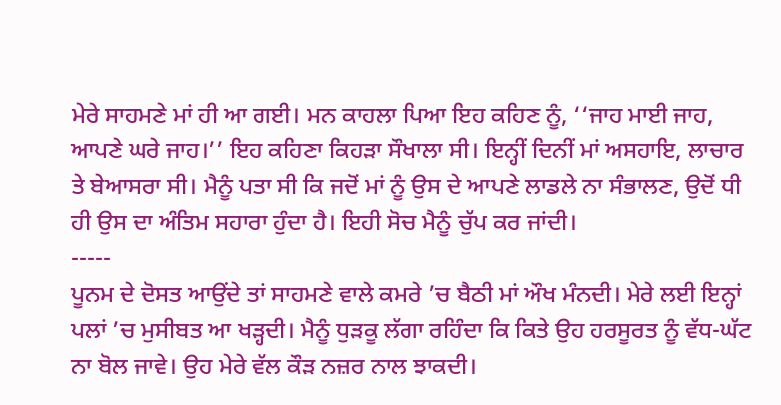ਮੇਰੇ ਸਾਹਮਣੇ ਮਾਂ ਹੀ ਆ ਗਈ। ਮਨ ਕਾਹਲਾ ਪਿਆ ਇਹ ਕਹਿਣ ਨੂੰ, ‘‘ਜਾਹ ਮਾਈ ਜਾਹ, ਆਪਣੇ ਘਰੇ ਜਾਹ।’’ ਇਹ ਕਹਿਣਾ ਕਿਹੜਾ ਸੌਖਾਲਾ ਸੀ। ਇਨ੍ਹੀਂ ਦਿਨੀਂ ਮਾਂ ਅਸਹਾਇ, ਲਾਚਾਰ ਤੇ ਬੇਆਸਰਾ ਸੀ। ਮੈਨੂੰ ਪਤਾ ਸੀ ਕਿ ਜਦੋਂ ਮਾਂ ਨੂੰ ਉਸ ਦੇ ਆਪਣੇ ਲਾਡਲੇ ਨਾ ਸੰਭਾਲਣ, ਉਦੋਂ ਧੀ ਹੀ ਉਸ ਦਾ ਅੰਤਿਮ ਸਹਾਰਾ ਹੁੰਦਾ ਹੈ। ਇਹੀ ਸੋਚ ਮੈਨੂੰ ਚੁੱਪ ਕਰ ਜਾਂਦੀ।
-----
ਪੂਨਮ ਦੇ ਦੋਸਤ ਆਉਂਦੇ ਤਾਂ ਸਾਹਮਣੇ ਵਾਲੇ ਕਮਰੇ ’ਚ ਬੈਠੀ ਮਾਂ ਔਖ ਮੰਨਦੀ। ਮੇਰੇ ਲਈ ਇਨ੍ਹਾਂ ਪਲਾਂ ’ਚ ਮੁਸੀਬਤ ਆ ਖੜ੍ਹਦੀ। ਮੈਨੂੰ ਧੁੜਕੂ ਲੱਗਾ ਰਹਿੰਦਾ ਕਿ ਕਿਤੇ ਉਹ ਹਰਸੂਰਤ ਨੂੰ ਵੱਧ-ਘੱਟ ਨਾ ਬੋਲ ਜਾਵੇ। ਉਹ ਮੇਰੇ ਵੱਲ ਕੌੜ ਨਜ਼ਰ ਨਾਲ ਝਾਕਦੀ।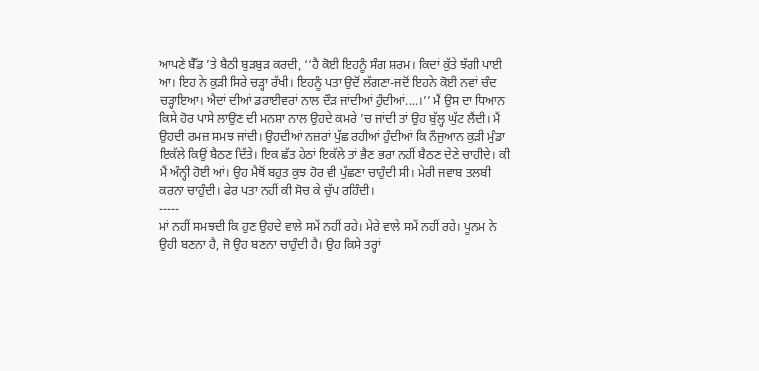ਆਪਣੇ ਬੈੱਡ ’ਤੇ ਬੈਠੀ ਬੁੜਬੁੜ ਕਰਦੀ, ‘‘ਹੈ ਕੋਈ ਇਹਨੂੰ ਸੰਗ ਸ਼ਰਮ। ਕਿਦਾਂ ਕੁੱਤੇ ਝੱਗੀ ਪਾਈ ਆ। ਇਹ ਨੇ ਕੁੜੀ ਸਿਰੇ ਚੜ੍ਹਾ ਰੱਖੀ। ਇਹਨੂੰ ਪਤਾ ਉਦੋਂ ਲੱਗਣਾ-ਜਦੋਂ ਇਹਨੇ ਕੋਈ ਨਵਾਂ ਚੰਦ ਚੜ੍ਹਾਇਆ। ਐਦਾਂ ਦੀਆਂ ਡਰਾਈਵਰਾਂ ਨਾਲ ਦੌੜ ਜਾਂਦੀਆਂ ਹੁੰਦੀਆਂ....।’’ ਮੈਂ ਉਸ ਦਾ ਧਿਆਨ ਕਿਸੇ ਹੋਰ ਪਾਸੇ ਲਾਉਣ ਦੀ ਮਨਸ਼ਾ ਨਾਲ ਉਹਦੇ ਕਮਰੇ ’ਚ ਜਾਂਦੀ ਤਾਂ ਉਹ ਬੁੱਲ੍ਹ ਘੁੱਟ ਲੈਂਦੀ। ਮੈਂ ਉਹਦੀ ਰਮਜ਼ ਸਮਝ ਜਾਂਦੀ। ਉਹਦੀਆਂ ਨਜ਼ਰਾਂ ਪੁੱਛ ਰਹੀਆਂ ਹੁੰਦੀਆਂ ਕਿ ਨੌਜੁਆਨ ਕੁੜੀ ਮੁੰਡਾ ਇਕੱਲੇ ਕਿਉਂ ਬੈਠਣ ਦਿੱਤੇ। ਇਕ ਛੱਤ ਹੇਠਾਂ ਇਕੱਲੇ ਤਾਂ ਭੈਣ ਭਰਾ ਨਹੀਂ ਬੈਠਣ ਦੇਣੇ ਚਾਹੀਦੇ। ਕੀ ਮੈਂ ਅੰਨ੍ਹੀ ਹੋਈ ਆਂ। ਉਹ ਮੈਥੋਂ ਬਹੁਤ ਕੁਝ ਹੋਰ ਵੀ ਪੁੱਛਣਾ ਚਾਹੁੰਦੀ ਸੀ। ਮੇਰੀ ਜਵਾਬ ਤਲਬੀ ਕਰਨਾ ਚਾਹੁੰਦੀ। ਫੇਰ ਪਤਾ ਨਹੀਂ ਕੀ ਸੋਚ ਕੇ ਚੁੱਪ ਰਹਿੰਦੀ।
-----
ਮਾਂ ਨਹੀਂ ਸਮਝਦੀ ਕਿ ਹੁਣ ਉਹਦੇ ਵਾਲੇ ਸਮੇਂ ਨਹੀਂ ਰਹੇ। ਮੇਰੇ ਵਾਲੇ ਸਮੇਂ ਨਹੀਂ ਰਹੇ। ਪੂਨਮ ਨੇ ਉਹੀ ਬਣਨਾ ਹੈ, ਜੋ ਉਹ ਬਣਨਾ ਚਾਹੁੰਦੀ ਹੈ। ਉਹ ਕਿਸੇ ਤਰ੍ਹਾਂ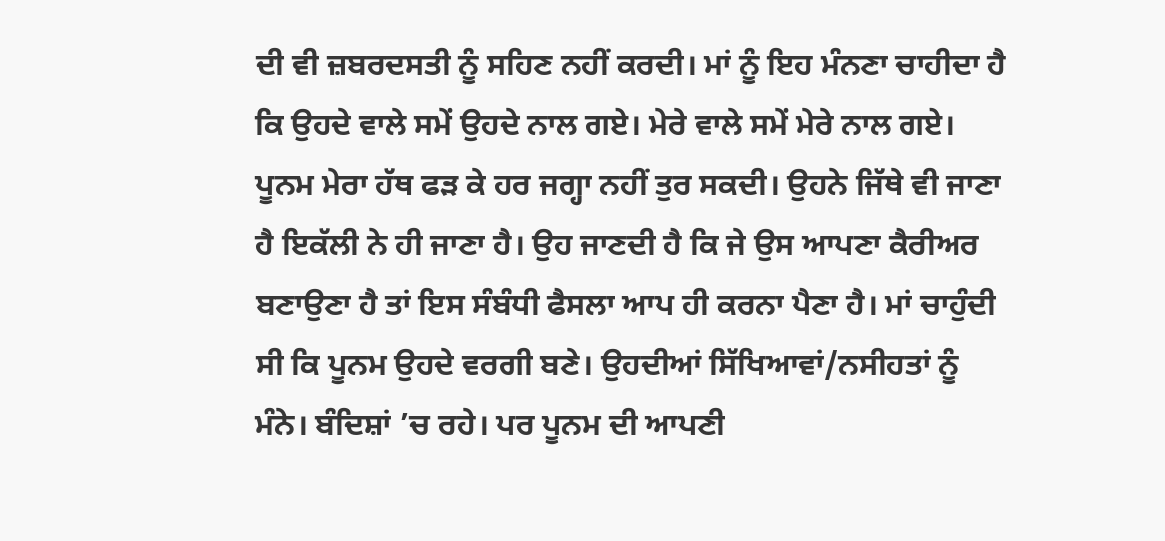ਦੀ ਵੀ ਜ਼ਬਰਦਸਤੀ ਨੂੰ ਸਹਿਣ ਨਹੀਂ ਕਰਦੀ। ਮਾਂ ਨੂੰ ਇਹ ਮੰਨਣਾ ਚਾਹੀਦਾ ਹੈ ਕਿ ਉਹਦੇ ਵਾਲੇ ਸਮੇਂ ਉਹਦੇ ਨਾਲ ਗਏ। ਮੇਰੇ ਵਾਲੇ ਸਮੇਂ ਮੇਰੇ ਨਾਲ ਗਏ। ਪੂਨਮ ਮੇਰਾ ਹੱਥ ਫੜ ਕੇ ਹਰ ਜਗ੍ਹਾ ਨਹੀਂ ਤੁਰ ਸਕਦੀ। ਉਹਨੇ ਜਿੱਥੇ ਵੀ ਜਾਣਾ ਹੈ ਇਕੱਲੀ ਨੇ ਹੀ ਜਾਣਾ ਹੈ। ਉਹ ਜਾਣਦੀ ਹੈ ਕਿ ਜੇ ਉਸ ਆਪਣਾ ਕੈਰੀਅਰ ਬਣਾਉਣਾ ਹੈ ਤਾਂ ਇਸ ਸੰਬੰਧੀ ਫੈਸਲਾ ਆਪ ਹੀ ਕਰਨਾ ਪੈਣਾ ਹੈ। ਮਾਂ ਚਾਹੁੰਦੀ ਸੀ ਕਿ ਪੂਨਮ ਉਹਦੇ ਵਰਗੀ ਬਣੇ। ਉਹਦੀਆਂ ਸਿੱਖਿਆਵਾਂ/ਨਸੀਹਤਾਂ ਨੂੰ ਮੰਨੇ। ਬੰਦਿਸ਼ਾਂ ’ਚ ਰਹੇ। ਪਰ ਪੂਨਮ ਦੀ ਆਪਣੀ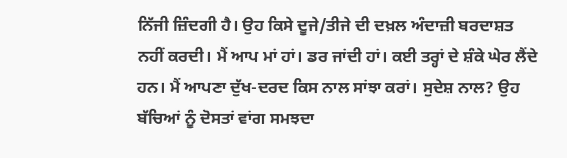ਨਿੱਜੀ ਜ਼ਿੰਦਗੀ ਹੈ। ਉਹ ਕਿਸੇ ਦੂਜੇ/ਤੀਜੇ ਦੀ ਦਖ਼ਲ ਅੰਦਾਜ਼ੀ ਬਰਦਾਸ਼ਤ ਨਹੀਂ ਕਰਦੀ। ਮੈਂ ਆਪ ਮਾਂ ਹਾਂ। ਡਰ ਜਾਂਦੀ ਹਾਂ। ਕਈ ਤਰ੍ਹਾਂ ਦੇ ਸ਼ੰਕੇ ਘੇਰ ਲੈਂਦੇ ਹਨ। ਮੈਂ ਆਪਣਾ ਦੁੱਖ-ਦਰਦ ਕਿਸ ਨਾਲ ਸਾਂਝਾ ਕਰਾਂ। ਸੁਦੇਸ਼ ਨਾਲ? ਉਹ ਬੱਚਿਆਂ ਨੂੰ ਦੋਸਤਾਂ ਵਾਂਗ ਸਮਝਦਾ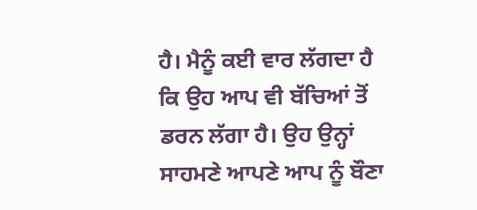ਹੈ। ਮੈਨੂੰ ਕਈ ਵਾਰ ਲੱਗਦਾ ਹੈ ਕਿ ਉਹ ਆਪ ਵੀ ਬੱਚਿਆਂ ਤੋਂ ਡਰਨ ਲੱਗਾ ਹੈ। ਉਹ ਉਨ੍ਹਾਂ ਸਾਹਮਣੇ ਆਪਣੇ ਆਪ ਨੂੰ ਬੌਣਾ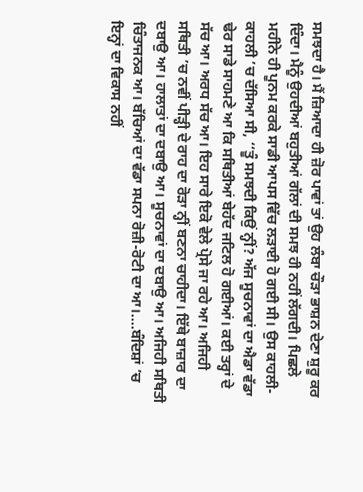ਸਮਝਦਾ ਹੈ। ਮੈਂ ਜ਼ਿਆਦਾ ਹੀ ਜ਼ੋਰ ਪਾਵਾਂ ਤਾਂ ਉਹ ਲੰਬਾ ਚੌੜਾ ਭਾਸ਼ਨ ਦੇਣਾ ਸ਼ੁਰੂ ਕਰ ਦਿੰਦਾ। ਮੈਨੂੰ ਉਹਦੀਆਂ ਬਹੁਤੀਆਂ ਗੱਲਾਂ ਦੀ ਸਮਝ ਹੀ ਨਹੀਂ ਲੱਗਦੀ। ਪਿਛਲੇ ਮਹੀਨੇ ਹੀ ਪੂਨਮ ਕਰਕੇ ਸਾਡੀ ਆਪਸ ਵਿੱਚ ਲੜਾਈ ਹੋ ਗਈ ਸੀ। ਉਸ ਕਾਹਲੀ-ਕਾਹਲੀ ’ਚ ਦੱਸਿਆ ਸੀ, ‘‘ਤੂੰ ਸਮਝਦੀ ਕਿਉਂ ਨ੍ਹੀਂ? ਅੱਜ ਸੂਚਨਾਵਾਂ ਦਾ ਐਡਾ ਵੱਡਾ ਢੇਰ ਸਾਡੇ ਸਾਹਮਣੇ ਆ ਕਿ ਸਥਿਤੀਆਂ ਬੇਹੱਦ ਜਟਿਲ ਹੋ ਗਈਆਂ। ਕਈ ਤਰ੍ਹਾਂ ਦੇ ਸੱਚ ਆ। ਅਰਧ ਸੱਚ ਆ। ਇਹ ਸਾਰੇ ਇਕੋ ਵੇਲੇ ਪ੍ਰੋਸੇ ਜਾ ਰਹੇ ਆ। ਅਜਿਹੀ ਸਥਿਤੀ ’ਚ ਨਵੀਂ ਪੀੜ੍ਹੀ ਦੇ ਰਾਹ ਦਾ ਰੋੜਾ ਨ੍ਹੀਂ ਬਣਨਾ ਚਾਹੀਦਾ। ਇੱਥੇ ਬਾਜ਼ਾਰ ਦਾ ਦਬਾਉ ਆ। ਹਾਲਾਤਾਂ ਦਾ ਦਬਾਉ ਆ। ਸੂਚਨਾਵਾਂ ਦਾ ਦਬਾਉ ਆ। ਅਜਿਹੀ ਸਥਿਤੀ ਚਿੰਤਾਜਨਕ ਆ। ਬੱਚਿਆਂ ਦਾ ਵੱਡਾ ਸਪਨਾ ਰੋਜ਼ੀ-ਰੋਟੀ ਦਾ ਆ।....ਬੰਦਿਸ਼ਾਂ ’ਚ ਇਨ੍ਹਾਂ ਦਾ ਵਿਕਾਸ ਨਹੀਂ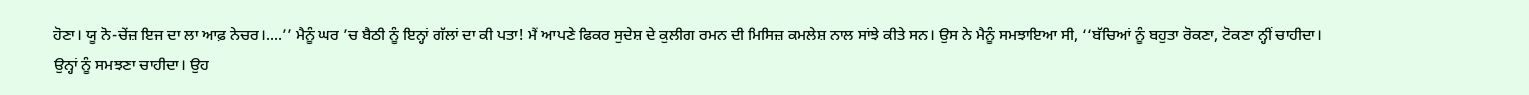ਹੋਣਾ। ਯੂ ਨੋ-ਚੇਂਜ਼ ਇਜ ਦਾ ਲਾ ਆਫ਼ ਨੇਚਰ।....’’ ਮੈਨੂੰ ਘਰ ’ਚ ਬੈਠੀ ਨੂੰ ਇਨ੍ਹਾਂ ਗੱਲਾਂ ਦਾ ਕੀ ਪਤਾ! ਮੈਂ ਆਪਣੇ ਫਿਕਰ ਸੁਦੇਸ਼ ਦੇ ਕੁਲੀਗ ਰਮਨ ਦੀ ਮਿਸਿਜ਼ ਕਮਲੇਸ਼ ਨਾਲ ਸਾਂਝੇ ਕੀਤੇ ਸਨ। ਉਸ ਨੇ ਮੈਨੂੰ ਸਮਝਾਇਆ ਸੀ, ‘‘ਬੱਚਿਆਂ ਨੂੰ ਬਹੁਤਾ ਰੋਕਣਾ, ਟੋਕਣਾ ਨ੍ਹੀਂ ਚਾਹੀਦਾ। ਉਨ੍ਹਾਂ ਨੂੰ ਸਮਝਣਾ ਚਾਹੀਦਾ। ਉਹ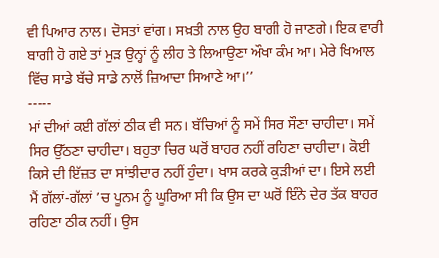ਵੀ ਪਿਆਰ ਨਾਲ। ਦੋਸਤਾਂ ਵਾਂਗ। ਸਖ਼ਤੀ ਨਾਲ ਉਹ ਬਾਗੀ ਹੋ ਜਾਣਗੇ। ਇਕ ਵਾਰੀ ਬਾਗੀ ਹੋ ਗਏ ਤਾਂ ਮੁੜ ਉਨ੍ਹਾਂ ਨੂੰ ਲੀਹ ਤੇ ਲਿਆਉਣਾ ਔਖਾ ਕੰਮ ਆ। ਮੇਰੇ ਖਿਆਲ ਵਿੱਚ ਸਾਡੇ ਬੱਚੇ ਸਾਡੇ ਨਾਲੋਂ ਜ਼ਿਆਦਾ ਸਿਆਣੇ ਆ।’’
-----
ਮਾਂ ਦੀਆਂ ਕਈ ਗੱਲਾਂ ਠੀਕ ਵੀ ਸਨ। ਬੱਚਿਆਂ ਨੂੰ ਸਮੇਂ ਸਿਰ ਸੌਣਾ ਚਾਹੀਦਾ। ਸਮੇਂ ਸਿਰ ਉੱਠਣਾ ਚਾਹੀਦਾ। ਬਹੁਤਾ ਚਿਰ ਘਰੋਂ ਬਾਹਰ ਨਹੀਂ ਰਹਿਣਾ ਚਾਹੀਦਾ। ਕੋਈ ਕਿਸੇ ਦੀ ਇੱਜ਼ਤ ਦਾ ਸਾਂਝੀਦਾਰ ਨਹੀਂ ਹੁੰਦਾ। ਖਾਸ ਕਰਕੇ ਕੁੜੀਆਂ ਦਾ। ਇਸੇ ਲਈ ਮੈਂ ਗੱਲਾਂ-ਗੱਲਾਂ ’ਚ ਪੂਨਮ ਨੂੰ ਘੂਰਿਆ ਸੀ ਕਿ ਉਸ ਦਾ ਘਰੋਂ ਇੰਨੇ ਦੇਰ ਤੱਕ ਬਾਹਰ ਰਹਿਣਾ ਠੀਕ ਨਹੀਂ। ਉਸ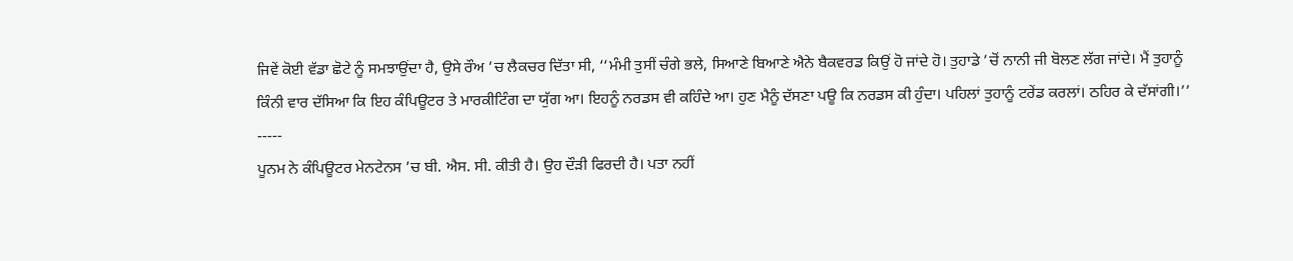ਜਿਵੇਂ ਕੋਈ ਵੱਡਾ ਛੋਟੇ ਨੂੰ ਸਮਝਾਉਂਦਾ ਹੈ, ਉਸੇ ਰੌਅ ’ਚ ਲੈਕਚਰ ਦਿੱਤਾ ਸੀ, ‘‘ਮੰਮੀ ਤੁਸੀਂ ਚੰਗੇ ਭਲੇ, ਸਿਆਣੇ ਬਿਆਣੇ ਐਨੇ ਬੈਕਵਰਡ ਕਿਉਂ ਹੋ ਜਾਂਦੇ ਹੋ। ਤੁਹਾਡੇ ’ਚੋਂ ਨਾਨੀ ਜੀ ਬੋਲਣ ਲੱਗ ਜਾਂਦੇ। ਮੈਂ ਤੁਹਾਨੂੰ ਕਿੰਨੀ ਵਾਰ ਦੱਸਿਆ ਕਿ ਇਹ ਕੰਪਿਊਟਰ ਤੇ ਮਾਰਕੀਟਿੰਗ ਦਾ ਯੁੱਗ ਆ। ਇਹਨੂੰ ਨਰਡਸ ਵੀ ਕਹਿੰਦੇ ਆ। ਹੁਣ ਮੈਨੂੰ ਦੱਸਣਾ ਪਊ ਕਿ ਨਰਡਸ ਕੀ ਹੁੰਦਾ। ਪਹਿਲਾਂ ਤੁਹਾਨੂੰ ਟਰੇਂਡ ਕਰਲਾਂ। ਠਹਿਰ ਕੇ ਦੱਸਾਂਗੀ।’’
-----
ਪੂਨਮ ਨੇ ਕੰਪਿਊਟਰ ਮੇਨਟੇਨਸ ’ਚ ਬੀ. ਐਸ. ਸੀ. ਕੀਤੀ ਹੈ। ਉਹ ਦੌੜੀ ਫਿਰਦੀ ਹੈ। ਪਤਾ ਨਹੀਂ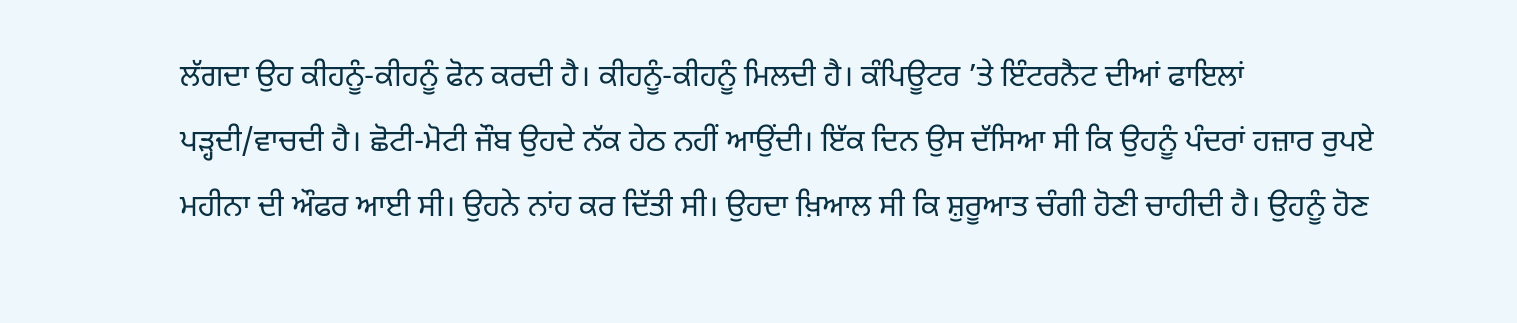ਲੱਗਦਾ ਉਹ ਕੀਹਨੂੰ-ਕੀਹਨੂੰ ਫੋਨ ਕਰਦੀ ਹੈ। ਕੀਹਨੂੰ-ਕੀਹਨੂੰ ਮਿਲਦੀ ਹੈ। ਕੰਪਿਊਟਰ ’ਤੇ ਇੰਟਰਨੈਟ ਦੀਆਂ ਫਾਇਲਾਂ ਪੜ੍ਹਦੀ/ਵਾਚਦੀ ਹੈ। ਛੋਟੀ-ਮੋਟੀ ਜੌਬ ਉਹਦੇ ਨੱਕ ਹੇਠ ਨਹੀਂ ਆਉਂਦੀ। ਇੱਕ ਦਿਨ ਉਸ ਦੱਸਿਆ ਸੀ ਕਿ ਉਹਨੂੰ ਪੰਦਰਾਂ ਹਜ਼ਾਰ ਰੁਪਏ ਮਹੀਨਾ ਦੀ ਔਫਰ ਆਈ ਸੀ। ਉਹਨੇ ਨਾਂਹ ਕਰ ਦਿੱਤੀ ਸੀ। ਉਹਦਾ ਖ਼ਿਆਲ ਸੀ ਕਿ ਸ਼ੁਰੂਆਤ ਚੰਗੀ ਹੋਣੀ ਚਾਹੀਦੀ ਹੈ। ਉਹਨੂੰ ਹੋਣ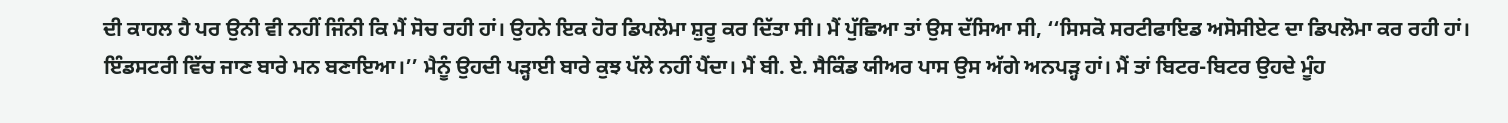ਦੀ ਕਾਹਲ ਹੈ ਪਰ ਉਨੀ ਵੀ ਨਹੀਂ ਜਿੰਨੀ ਕਿ ਮੈਂ ਸੋਚ ਰਹੀ ਹਾਂ। ਉਹਨੇ ਇਕ ਹੋਰ ਡਿਪਲੋਮਾ ਸ਼ੁਰੂ ਕਰ ਦਿੱਤਾ ਸੀ। ਮੈਂ ਪੁੱਛਿਆ ਤਾਂ ਉਸ ਦੱਸਿਆ ਸੀ, ‘‘ਸਿਸਕੋ ਸਰਟੀਫਾਇਡ ਅਸੋਸੀਏਟ ਦਾ ਡਿਪਲੋਮਾ ਕਰ ਰਹੀ ਹਾਂ। ਇੰਡਸਟਰੀ ਵਿੱਚ ਜਾਣ ਬਾਰੇ ਮਨ ਬਣਾਇਆ।’’ ਮੈਨੂੰ ਉਹਦੀ ਪੜ੍ਹਾਈ ਬਾਰੇ ਕੁਝ ਪੱਲੇ ਨਹੀਂ ਪੈਂਦਾ। ਮੈਂ ਬੀ. ਏ. ਸੈਕਿੰਡ ਯੀਅਰ ਪਾਸ ਉਸ ਅੱਗੇ ਅਨਪੜ੍ਹ ਹਾਂ। ਮੈਂ ਤਾਂ ਬਿਟਰ-ਬਿਟਰ ਉਹਦੇ ਮੂੰਹ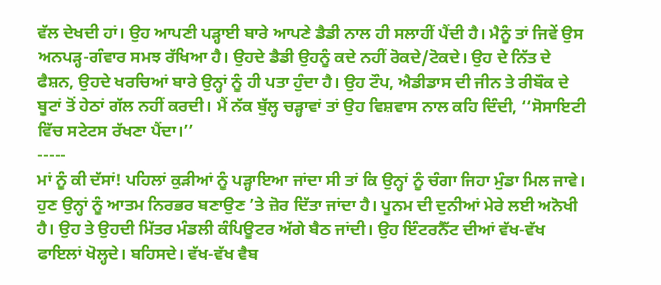ਵੱਲ ਦੇਖਦੀ ਹਾਂ। ਉਹ ਆਪਣੀ ਪੜ੍ਹਾਈ ਬਾਰੇ ਆਪਣੇ ਡੈਡੀ ਨਾਲ ਹੀ ਸਲਾਹੀਂ ਪੈਂਦੀ ਹੈ। ਮੈਨੂੰ ਤਾਂ ਜਿਵੇਂ ਉਸ ਅਨਪੜ੍ਹ-ਗੰਵਾਰ ਸਮਝ ਰੱਖਿਆ ਹੈ। ਉਹਦੇ ਡੈਡੀ ਉਹਨੂੰ ਕਦੇ ਨਹੀਂ ਰੋਕਦੇ/ਟੋਕਦੇ। ਉਹ ਦੇ ਨਿੱਤ ਦੇ ਫੈਸ਼ਨ, ਉਹਦੇ ਖਰਚਿਆਂ ਬਾਰੇ ਉਨ੍ਹਾਂ ਨੂੰ ਹੀ ਪਤਾ ਹੁੰਦਾ ਹੈ। ਉਹ ਟੌਪ, ਐਡੀਡਾਸ ਦੀ ਜੀਨ ਤੇ ਰੀਬੌਕ ਦੇ ਬੂਟਾਂ ਤੋਂ ਹੇਠਾਂ ਗੱਲ ਨਹੀਂ ਕਰਦੀ। ਮੈਂ ਨੱਕ ਬੁੱਲ੍ਹ ਚੜ੍ਹਾਵਾਂ ਤਾਂ ਉਹ ਵਿਸ਼ਵਾਸ ਨਾਲ ਕਹਿ ਦਿੰਦੀ, ‘‘ਸੋਸਾਇਟੀ ਵਿੱਚ ਸਟੇਟਸ ਰੱਖਣਾ ਪੈਂਦਾ।’’
-----
ਮਾਂ ਨੂੰ ਕੀ ਦੱਸਾਂ! ਪਹਿਲਾਂ ਕੁੜੀਆਂ ਨੂੰ ਪੜ੍ਹਾਇਆ ਜਾਂਦਾ ਸੀ ਤਾਂ ਕਿ ਉਨ੍ਹਾਂ ਨੂੰ ਚੰਗਾ ਜਿਹਾ ਮੁੰਡਾ ਮਿਲ ਜਾਵੇ। ਹੁਣ ਉਨ੍ਹਾਂ ਨੂੰ ਆਤਮ ਨਿਰਭਰ ਬਣਾਉਣ ’ਤੇ ਜ਼ੋਰ ਦਿੱਤਾ ਜਾਂਦਾ ਹੈ। ਪੂਨਮ ਦੀ ਦੁਨੀਆਂ ਮੇਰੇ ਲਈ ਅਨੋਖੀ ਹੈ। ਉਹ ਤੇ ਉਹਦੀ ਮਿੱਤਰ ਮੰਡਲੀ ਕੰਪਿਊਟਰ ਅੱਗੇ ਬੈਠ ਜਾਂਦੀ। ਉਹ ਇੰਟਰਨੈੱਟ ਦੀਆਂ ਵੱਖ-ਵੱਖ ਫਾਇਲਾਂ ਖੋਲ੍ਹਦੇ। ਬਹਿਸਦੇ। ਵੱਖ-ਵੱਖ ਵੈਬ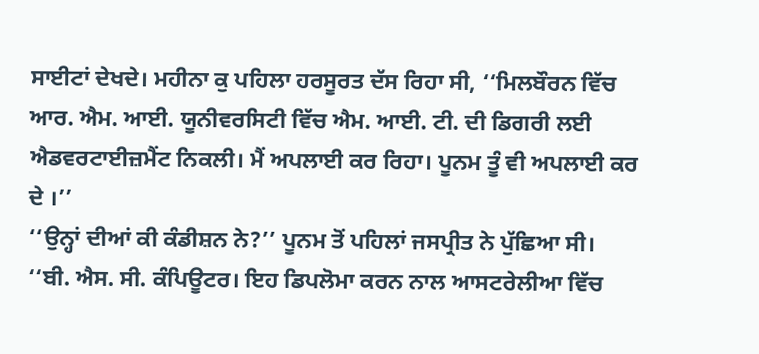ਸਾਈਟਾਂ ਦੇਖਦੇ। ਮਹੀਨਾ ਕੁ ਪਹਿਲਾ ਹਰਸੂਰਤ ਦੱਸ ਰਿਹਾ ਸੀ, ‘‘ਮਿਲਬੌਰਨ ਵਿੱਚ ਆਰ. ਐਮ. ਆਈ. ਯੂਨੀਵਰਸਿਟੀ ਵਿੱਚ ਐਮ. ਆਈ. ਟੀ. ਦੀ ਡਿਗਰੀ ਲਈ ਐਡਵਰਟਾਈਜ਼ਮੈਂਟ ਨਿਕਲੀ। ਮੈਂ ਅਪਲਾਈ ਕਰ ਰਿਹਾ। ਪੂਨਮ ਤੂੰ ਵੀ ਅਪਲਾਈ ਕਰ ਦੇ ।’’
‘‘ਉਨ੍ਹਾਂ ਦੀਆਂ ਕੀ ਕੰਡੀਸ਼ਨ ਨੇ?’’ ਪੂਨਮ ਤੋਂ ਪਹਿਲਾਂ ਜਸਪ੍ਰੀਤ ਨੇ ਪੁੱਛਿਆ ਸੀ।
‘‘ਬੀ. ਐਸ. ਸੀ. ਕੰਪਿਊਟਰ। ਇਹ ਡਿਪਲੋਮਾ ਕਰਨ ਨਾਲ ਆਸਟਰੇਲੀਆ ਵਿੱਚ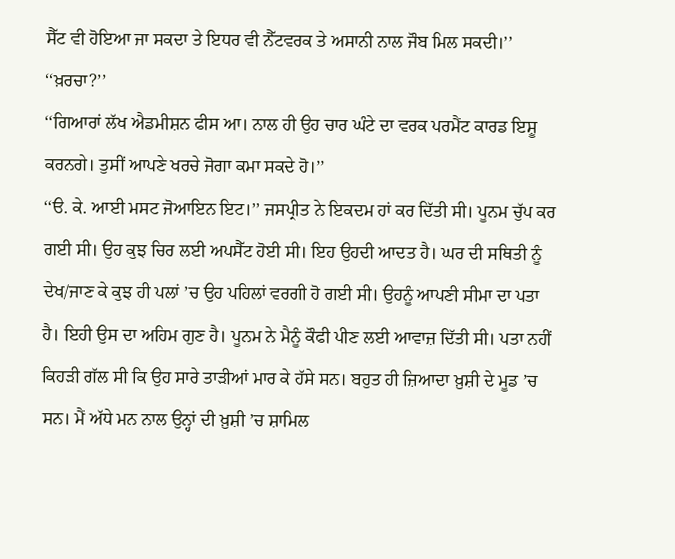ਸੈੱਟ ਵੀ ਹੋਇਆ ਜਾ ਸਕਦਾ ਤੇ ਇਧਰ ਵੀ ਨੈੱਟਵਰਕ ਤੇ ਅਸਾਨੀ ਨਾਲ ਜੌਬ ਮਿਲ ਸਕਦੀ।’’
‘‘ਖ਼ਰਚਾ?’’
‘‘ਗਿਆਰਾਂ ਲੱਖ ਐਡਮੀਸ਼ਨ ਫੀਸ ਆ। ਨਾਲ ਹੀ ਉਹ ਚਾਰ ਘੰਟੇ ਦਾ ਵਰਕ ਪਰਮੈਂਟ ਕਾਰਡ ਇਸ਼ੂ ਕਰਨਗੇ। ਤੁਸੀਂ ਆਪਣੇ ਖਰਚੇ ਜੋਗਾ ਕਮਾ ਸਕਦੇ ਹੋ।’’
‘‘ੳ. ਕੇ. ਆਈ ਮਸਟ ਜੋਆਇਨ ਇਟ।’’ ਜਸਪ੍ਰੀਤ ਨੇ ਇਕਦਮ ਹਾਂ ਕਰ ਦਿੱਤੀ ਸੀ। ਪੂਨਮ ਚੁੱਪ ਕਰ ਗਈ ਸੀ। ਉਹ ਕੁਝ ਚਿਰ ਲਈ ਅਪਸੈੱਟ ਹੋਈ ਸੀ। ਇਹ ਉਹਦੀ ਆਦਤ ਹੈ। ਘਰ ਦੀ ਸਥਿਤੀ ਨੂੰ ਦੇਖ/ਜਾਣ ਕੇ ਕੁਝ ਹੀ ਪਲਾਂ ’ਚ ਉਹ ਪਹਿਲਾਂ ਵਰਗੀ ਹੋ ਗਈ ਸੀ। ਉਹਨੂੰ ਆਪਣੀ ਸੀਮਾ ਦਾ ਪਤਾ ਹੈ। ਇਹੀ ਉਸ ਦਾ ਅਹਿਮ ਗੁਣ ਹੈ। ਪੂਨਮ ਨੇ ਮੈਨੂੰ ਕੌਫੀ ਪੀਣ ਲਈ ਆਵਾਜ਼ ਦਿੱਤੀ ਸੀ। ਪਤਾ ਨਹੀਂ ਕਿਹੜੀ ਗੱਲ ਸੀ ਕਿ ਉਹ ਸਾਰੇ ਤਾੜੀਆਂ ਮਾਰ ਕੇ ਹੱਸੇ ਸਨ। ਬਹੁਤ ਹੀ ਜ਼ਿਆਦਾ ਖ਼ੁਸ਼ੀ ਦੇ ਮੂਡ ’ਚ ਸਨ। ਮੈਂ ਅੱਧੇ ਮਨ ਨਾਲ ਉਨ੍ਹਾਂ ਦੀ ਖ਼ੁਸ਼ੀ ’ਚ ਸ਼ਾਮਿਲ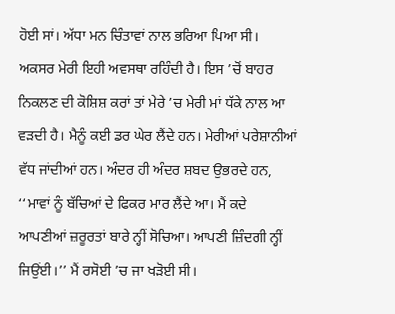ਹੋਈ ਸਾਂ। ਅੱਧਾ ਮਨ ਚਿੰਤਾਵਾਂ ਨਾਲ ਭਰਿਆ ਪਿਆ ਸੀ। ਅਕਸਰ ਮੇਰੀ ਇਹੀ ਅਵਸਥਾ ਰਹਿੰਦੀ ਹੈ। ਇਸ ’ਚੋਂ ਬਾਹਰ ਨਿਕਲਣ ਦੀ ਕੋਸ਼ਿਸ਼ ਕਰਾਂ ਤਾਂ ਮੇਰੇ ’ਚ ਮੇਰੀ ਮਾਂ ਧੱਕੇ ਨਾਲ ਆ ਵੜਦੀ ਹੈ। ਮੈਨੂੰ ਕਈ ਡਰ ਘੇਰ ਲੈਂਦੇ ਹਨ। ਮੇਰੀਆਂ ਪਰੇਸ਼ਾਨੀਆਂ ਵੱਧ ਜਾਂਦੀਆਂ ਹਨ। ਅੰਦਰ ਹੀ ਅੰਦਰ ਸ਼ਬਦ ਉਭਰਦੇ ਹਨ, ‘‘ਮਾਵਾਂ ਨੂੰ ਬੱਚਿਆਂ ਦੇ ਫਿਕਰ ਮਾਰ ਲੈਂਦੇ ਆ। ਮੈਂ ਕਦੇ ਆਪਣੀਆਂ ਜ਼ਰੂਰਤਾਂ ਬਾਰੇ ਨ੍ਹੀਂ ਸੋਚਿਆ। ਆਪਣੀ ਜ਼ਿੰਦਗੀ ਨ੍ਹੀਂ ਜਿਉਂਈ।’’ ਮੈਂ ਰਸੋਈ ’ਚ ਜਾ ਖੜੋਈ ਸੀ।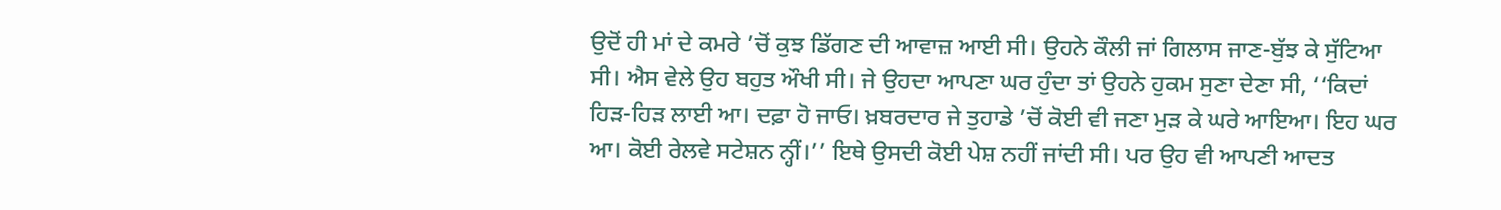ਉਦੋਂ ਹੀ ਮਾਂ ਦੇ ਕਮਰੇ ’ਚੋਂ ਕੁਝ ਡਿੱਗਣ ਦੀ ਆਵਾਜ਼ ਆਈ ਸੀ। ਉਹਨੇ ਕੌਲੀ ਜਾਂ ਗਿਲਾਸ ਜਾਣ-ਬੁੱਝ ਕੇ ਸੁੱਟਿਆ ਸੀ। ਐਸ ਵੇਲੇ ਉਹ ਬਹੁਤ ਔਖੀ ਸੀ। ਜੇ ਉਹਦਾ ਆਪਣਾ ਘਰ ਹੁੰਦਾ ਤਾਂ ਉਹਨੇ ਹੁਕਮ ਸੁਣਾ ਦੇਣਾ ਸੀ, ‘‘ਕਿਦਾਂ ਹਿੜ-ਹਿੜ ਲਾਈ ਆ। ਦਫ਼ਾ ਹੋ ਜਾਓ। ਖ਼ਬਰਦਾਰ ਜੇ ਤੁਹਾਡੇ ’ਚੋਂ ਕੋਈ ਵੀ ਜਣਾ ਮੁੜ ਕੇ ਘਰੇ ਆਇਆ। ਇਹ ਘਰ ਆ। ਕੋਈ ਰੇਲਵੇ ਸਟੇਸ਼ਨ ਨ੍ਹੀਂ।’’ ਇਥੇ ਉਸਦੀ ਕੋਈ ਪੇਸ਼ ਨਹੀਂ ਜਾਂਦੀ ਸੀ। ਪਰ ਉਹ ਵੀ ਆਪਣੀ ਆਦਤ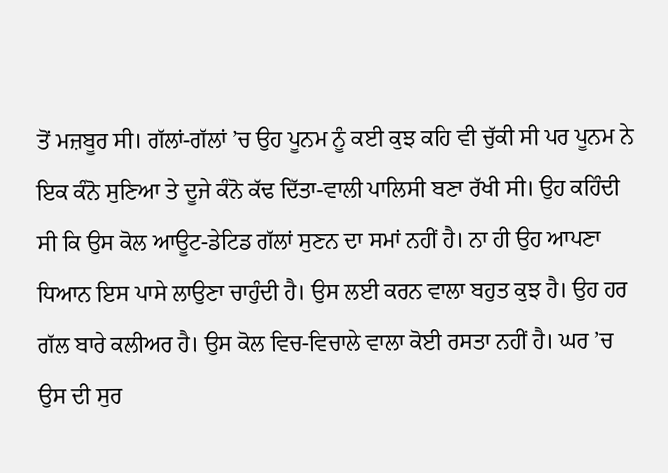ਤੋਂ ਮਜ਼ਬੂਰ ਸੀ। ਗੱਲਾਂ-ਗੱਲਾਂ ’ਚ ਉਹ ਪੂਨਮ ਨੂੰ ਕਈ ਕੁਝ ਕਹਿ ਵੀ ਚੁੱਕੀ ਸੀ ਪਰ ਪੂਨਮ ਨੇ ਇਕ ਕੰਨੋ ਸੁਣਿਆ ਤੇ ਦੂਜੇ ਕੰਨੋ ਕੱਢ ਦਿੱਤਾ-ਵਾਲੀ ਪਾਲਿਸੀ ਬਣਾ ਰੱਖੀ ਸੀ। ਉਹ ਕਹਿੰਦੀ ਸੀ ਕਿ ਉਸ ਕੋਲ ਆਊਟ-ਡੇਟਿਡ ਗੱਲਾਂ ਸੁਣਨ ਦਾ ਸਮਾਂ ਨਹੀਂ ਹੈ। ਨਾ ਹੀ ਉਹ ਆਪਣਾ ਧਿਆਨ ਇਸ ਪਾਸੇ ਲਾਉਣਾ ਚਾਹੁੰਦੀ ਹੈ। ਉਸ ਲਈ ਕਰਨ ਵਾਲਾ ਬਹੁਤ ਕੁਝ ਹੈ। ਉਹ ਹਰ ਗੱਲ ਬਾਰੇ ਕਲੀਅਰ ਹੈ। ਉਸ ਕੋਲ ਵਿਚ-ਵਿਚਾਲੇ ਵਾਲਾ ਕੋਈ ਰਸਤਾ ਨਹੀਂ ਹੈ। ਘਰ ’ਚ ਉਸ ਦੀ ਸੁਰ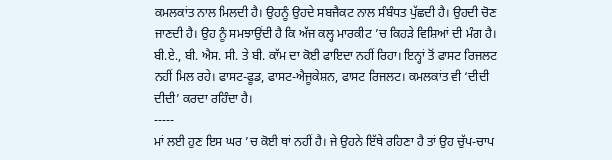ਕਮਲਕਾਂਤ ਨਾਲ ਮਿਲਦੀ ਹੈ। ਉਹਨੂੰ ਉਹਦੇ ਸਬਜੈਕਟ ਨਾਲ ਸੰਬੰਧਤ ਪੁੱਛਦੀ ਹੈ। ਉਹਦੀ ਚੋਣ ਜਾਣਦੀ ਹੈ। ਉਹ ਨੂੰ ਸਮਝਾਉਂਦੀ ਹੈ ਕਿ ਅੱਜ ਕਲ੍ਹ ਮਾਰਕੀਟ ’ਚ ਕਿਹੜੇ ਵਿਸ਼ਿਆਂ ਦੀ ਮੰਗ ਹੈ। ਬੀ.ਏ., ਬੀ. ਐਸ. ਸੀ. ਤੇ ਬੀ. ਕਾੱਮ ਦਾ ਕੋਈ ਫਾਇਦਾ ਨਹੀਂ ਰਿਹਾ। ਇਨ੍ਹਾਂ ਤੋਂ ਫਾਸਟ ਰਿਜਲਟ ਨਹੀਂ ਮਿਲ ਰਹੇ। ਫਾਸਟ-ਫੂਡ, ਫਾਸਟ-ਐਜੂਕੇਸ਼ਨ, ਫਾਸਟ ਰਿਜਲਟ। ਕਮਲਕਾਂਤ ਵੀ ‘ਦੀਦੀ ਦੀਦੀ’ ਕਰਦਾ ਰਹਿੰਦਾ ਹੈ।
-----
ਮਾਂ ਲਈ ਹੁਣ ਇਸ ਘਰ ’ਚ ਕੋਈ ਥਾਂ ਨਹੀਂ ਹੈ। ਜੇ ਉਹਨੇ ਇੱਥੇ ਰਹਿਣਾ ਹੈ ਤਾਂ ਉਹ ਚੁੱਪ-ਚਾਪ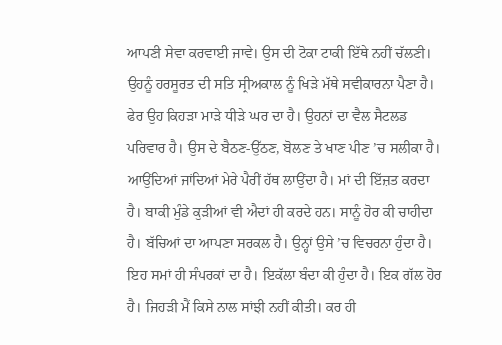ਆਪਣੀ ਸੇਵਾ ਕਰਵਾਈ ਜਾਵੇ। ਉਸ ਦੀ ਟੋਕਾ ਟਾਕੀ ਇੱਥੇ ਨਹੀਂ ਚੱਲਣੀ। ਉਹਨੂੰ ਹਰਸੂਰਤ ਦੀ ਸਤਿ ਸ੍ਰੀਅਕਾਲ ਨੂੰ ਖਿੜੇ ਮੱਥੇ ਸਵੀਕਾਰਨਾ ਪੈਣਾ ਹੈ। ਫੇਰ ਉਹ ਕਿਹੜਾ ਮਾੜੇ ਧੀੜੇ ਘਰ ਦਾ ਹੈ। ਉਹਨਾਂ ਦਾ ਵੈਲ ਸੈਟਲਡ ਪਰਿਵਾਰ ਹੈ। ਉਸ ਦੇ ਬੈਠਣ-ਉੱਠਣ, ਬੋਲਣ ਤੇ ਖਾਣ ਪੀਣ ’ਚ ਸਲੀਕਾ ਹੈ। ਆਉਂਦਿਆਂ ਜਾਂਦਿਆਂ ਮੇਰੇ ਪੈਰੀਂ ਹੱਥ ਲਾਉਂਦਾ ਹੈ। ਮਾਂ ਦੀ ਇੱਜ਼ਤ ਕਰਦਾ ਹੈ। ਬਾਕੀ ਮੁੰਡੇ ਕੁੜੀਆਂ ਵੀ ਐਦਾਂ ਹੀ ਕਰਦੇ ਹਨ। ਸਾਨੂੰ ਹੋਰ ਕੀ ਚਾਹੀਦਾ ਹੈ। ਬੱਚਿਆਂ ਦਾ ਆਪਣਾ ਸਰਕਲ ਹੈ। ਉਨ੍ਹਾਂ ਉਸੇ ’ਚ ਵਿਚਰਨਾ ਹੁੰਦਾ ਹੈ। ਇਹ ਸਮਾਂ ਹੀ ਸੰਪਰਕਾਂ ਦਾ ਹੈ। ਇਕੱਲਾ ਬੰਦਾ ਕੀ ਹੁੰਦਾ ਹੈ। ਇਕ ਗੱਲ ਹੋਰ ਹੈ। ਜਿਹੜੀ ਮੈਂ ਕਿਸੇ ਨਾਲ ਸਾਂਝੀ ਨਹੀਂ ਕੀਤੀ। ਕਰ ਹੀ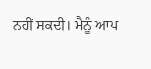ਨਹੀਂ ਸਕਦੀ। ਮੈਨੂੰ ਆਪ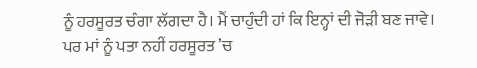ਨੂੰ ਹਰਸੂਰਤ ਚੰਗਾ ਲੱਗਦਾ ਹੈ। ਮੈਂ ਚਾਹੁੰਦੀ ਹਾਂ ਕਿ ਇਨ੍ਹਾਂ ਦੀ ਜੋੜੀ ਬਣ ਜਾਵੇ। ਪਰ ਮਾਂ ਨੂੰ ਪਤਾ ਨਹੀਂ ਹਰਸੂਰਤ ’ਚ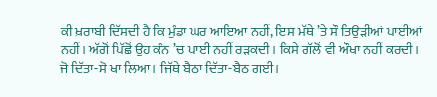ਕੀ ਖ਼ਰਾਬੀ ਦਿੱਸਦੀ ਹੈ ਕਿ ਮੁੰਡਾ ਘਰ ਆਇਆ ਨਹੀਂ, ਇਸ ਮੱਥੇ ’ਤੇ ਸੌ ਤਿਉੜੀਆਂ ਪਾਈਆਂ ਨਹੀਂ। ਅੱਗੋਂ ਪਿੱਛੋਂ ਉਹ ਕੰਨ ’ਚ ਪਾਈ ਨਹੀਂ ਰੜਕਦੀ। ਕਿਸੇ ਗੱਲੋਂ ਵੀ ਔਖਾ ਨਹੀਂ ਕਰਦੀ। ਜੋ ਦਿੱਤਾ-ਸੋ ਖਾ ਲਿਆ। ਜਿੱਥੇ ਬੈਠਾ ਦਿੱਤਾ-ਬੈਠ ਗਈ।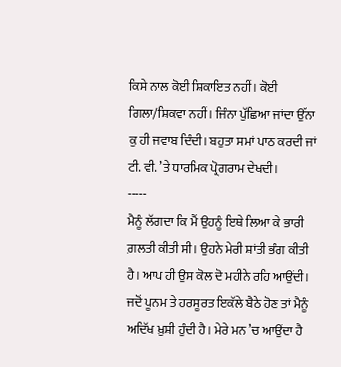ਕਿਸੇ ਨਾਲ ਕੋਈ ਸ਼ਿਕਾਇਤ ਨਹੀਂ। ਕੋਈ ਗਿਲਾ/ਸ਼ਿਕਵਾ ਨਹੀਂ। ਜਿੰਨਾ ਪੁੱਛਿਆ ਜਾਂਦਾ ਉੱਨਾ ਕੁ ਹੀ ਜਵਾਬ ਦਿੰਦੀ। ਬਹੁਤਾ ਸਮਾਂ ਪਾਠ ਕਰਦੀ ਜਾਂ ਟੀ. ਵੀ. ’ਤੇ ਧਾਰਮਿਕ ਪ੍ਰੋਗਰਾਮ ਦੇਖਦੀ।
-----
ਮੈਨੂੰ ਲੱਗਦਾ ਕਿ ਮੈਂ ਉਹਨੂੰ ਇਥੇ ਲਿਆ ਕੇ ਭਾਰੀ ਗ਼ਲਤੀ ਕੀਤੀ ਸੀ। ਉਹਨੇ ਮੇਰੀ ਸ਼ਾਂਤੀ ਭੰਗ ਕੀਤੀ ਹੈ। ਆਪ ਹੀ ਉਸ ਕੋਲ ਦੋ ਮਹੀਨੇ ਰਹਿ ਆਉਂਦੀ। ਜਦੋਂ ਪੂਨਮ ਤੇ ਹਰਸੂਰਤ ਇਕੱਲੇ ਬੈਠੇ ਹੋਣ ਤਾਂ ਮੈਨੂੰ ਅਦਿੱਖ ਖ਼ੁਸ਼ੀ ਹੁੰਦੀ ਹੈ। ਮੇਰੇ ਮਨ ’ਚ ਆਉਂਦਾ ਹੈ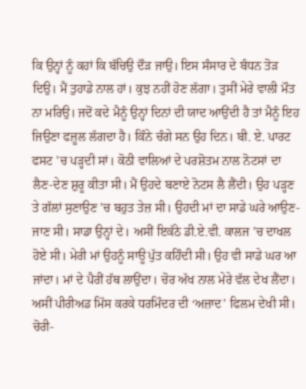ਕਿ ਉਨ੍ਹਾਂ ਨੂੰ ਕਹਾਂ ਕਿ ਬੱਚਿਉ ਦੌੜ ਜਾਉ। ਇਸ ਸੰਸਾਰ ਦੇ ਬੰਧਨ ਤੋੜ ਦਿਉ। ਮੈਂ ਤੁਹਾਡੇ ਨਾਲ ਹਾਂ। ਕੁਝ ਨਹੀਂ ਹੋਣ ਲੱਗਾ। ਤੁਸੀਂ ਮੇਰੇ ਵਾਲੀ ਮੌਤ ਨਾ ਮਰਿਉ। ਜਦੋਂ ਕਦੇ ਮੈਨੂੰ ਉਨ੍ਹਾਂ ਦਿਨਾਂ ਦੀ ਯਾਦ ਆਉਂਦੀ ਹੈ ਤਾਂ ਮੈਨੂੰ ਇਹ ਜਿਉਣਾ ਫਜ਼ੂਲ ਲੱਗਦਾ ਹੈ। ਕਿੰਨੇ ਚੰਗੇ ਸਨ ਉਹ ਦਿਨ। ਬੀ. ਏ. ਪਾਰਟ ਫਸਟ ’ਚ ਪੜ੍ਹਦੀ ਸਾਂ। ਕੋਠੀ ਵਾਲਿਆਂ ਦੇ ਪਰਸ਼ੋਤਮ ਨਾਲ ਨੋਟਸਾਂ ਦਾ ਲੈਣ-ਦੇਣ ਸ਼ੁਰੂ ਕੀਤਾ ਸੀ। ਮੈਂ ਉਹਦੇ ਬਣਾਏ ਨੋਟਸ ਲੈ ਲੈਂਦੀ। ਉਹ ਪੜ੍ਹਣ ਤੇ ਗੱਲਾਂ ਸੁਣਾਉਣ ’ਚ ਬਹੁਤ ਤੇਜ਼ ਸੀ। ਉਹਦੀ ਮਾਂ ਦਾ ਸਾਡੇ ਘਰੇ ਆਉਣ-ਜਾਣ ਸੀ। ਸਾਡਾ ਉਨ੍ਹਾਂ ਦੇ। ਅਸੀਂ ਇਕੱਠੇ ਡੀ.ਏ.ਵੀ. ਕਾਲਜ ’ਚ ਦਾਖਲ ਹੋਏ ਸੀ। ਮੇਰੀ ਮਾਂ ਉਹਨੂੰ ਸਾਊ ਪੁੱਤ ਕਹਿੰਦੀ ਸੀ। ਉਹ ਵੀ ਸਾਡੇ ਘਰ ਆ ਜਾਂਦਾ। ਮਾਂ ਦੇ ਪੈਰੀਂ ਹੱਥ ਲਾਉਂਦਾ। ਚੋਰ ਅੱਖ ਨਾਲ ਮੇਰੇ ਵੱਲ ਦੇਖ ਲੈਂਦਾ। ਅਸੀਂ ਪੀਰੀਅਡ ਮਿੱਸ ਕਰਕੇ ਧਰਮਿੰਦਰ ਦੀ ‘ਅਜ਼ਾਦ’ ਫਿਲਮ ਦੇਖੀ ਸੀ। ਚੋਰੀ-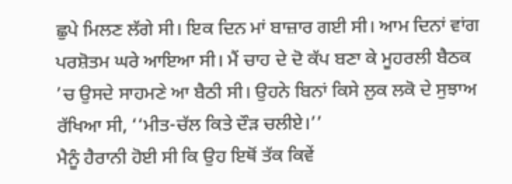ਛੁਪੇ ਮਿਲਣ ਲੱਗੇ ਸੀ। ਇਕ ਦਿਨ ਮਾਂ ਬਾਜ਼ਾਰ ਗਈ ਸੀ। ਆਮ ਦਿਨਾਂ ਵਾਂਗ ਪਰਸ਼ੋਤਮ ਘਰੇ ਆਇਆ ਸੀ। ਮੈਂ ਚਾਹ ਦੇ ਦੋ ਕੱਪ ਬਣਾ ਕੇ ਮੂਹਰਲੀ ਬੈਠਕ ’ਚ ਉਸਦੇ ਸਾਹਮਣੇ ਆ ਬੈਠੀ ਸੀ। ਉਹਨੇ ਬਿਨਾਂ ਕਿਸੇ ਲੁਕ ਲਕੋ ਦੇ ਸੁਝਾਅ ਰੱਖਿਆ ਸੀ, ‘‘ਮੀਤ-ਚੱਲ ਕਿਤੇ ਦੌੜ ਚਲੀਏ।’’
ਮੈਨੂੰ ਹੈਰਾਨੀ ਹੋਈ ਸੀ ਕਿ ਉਹ ਇਥੋਂ ਤੱਕ ਕਿਵੇਂ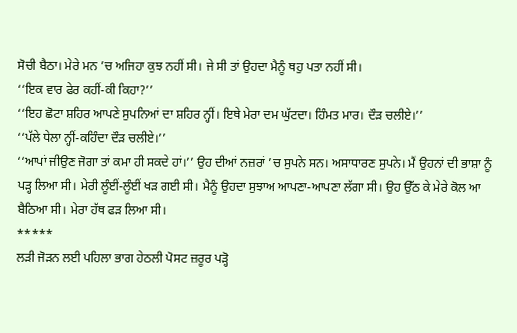ਸੋਚੀ ਬੈਠਾ। ਮੇਰੇ ਮਨ ’ਚ ਅਜਿਹਾ ਕੁਝ ਨਹੀਂ ਸੀ। ਜੇ ਸੀ ਤਾਂ ਉਹਦਾ ਮੈਨੂੰ ਥਹੁ ਪਤਾ ਨਹੀਂ ਸੀ।
‘‘ਇਕ ਵਾਰ ਫੇਰ ਕਹੀਂ-ਕੀ ਕਿਹਾ?’’
‘‘ਇਹ ਛੋਟਾ ਸ਼ਹਿਰ ਆਪਣੇ ਸੁਪਨਿਆਂ ਦਾ ਸ਼ਹਿਰ ਨ੍ਹੀਂ। ਇਥੇ ਮੇਰਾ ਦਮ ਘੁੱਟਦਾ। ਹਿੰਮਤ ਮਾਰ। ਦੌੜ ਚਲੀਏ।’’
‘‘ਪੱਲੇ ਧੇਲਾ ਨ੍ਹੀਂ-ਕਹਿੰਦਾ ਦੌੜ ਚਲੀਏ।’’
‘‘ਆਪਾਂ ਜੀਉਣ ਜੋਗਾ ਤਾਂ ਕਮਾ ਹੀ ਸਕਦੇ ਹਾਂ।’’ ਉਹ ਦੀਆਂ ਨਜ਼ਰਾਂ ’ਚ ਸੁਪਨੇ ਸਨ। ਅਸਾਧਾਰਣ ਸੁਪਨੇ। ਮੈਂ ਉਹਨਾਂ ਦੀ ਭਾਸ਼ਾ ਨੂੰ ਪੜ੍ਹ ਲਿਆ ਸੀ। ਮੇਰੀ ਲੂੰਈਂ-ਲੂੰਈਂ ਖੜ ਗਈ ਸੀ। ਮੈਨੂੰ ਉਹਦਾ ਸੁਝਾਅ ਆਪਣਾ-ਆਪਣਾ ਲੱਗਾ ਸੀ। ਉਹ ਉੱਠ ਕੇ ਮੇਰੇ ਕੋਲ ਆ ਬੈਠਿਆ ਸੀ। ਮੇਰਾ ਹੱਥ ਫੜ ਲਿਆ ਸੀ।
*****
ਲੜੀ ਜੋੜਨ ਲਈ ਪਹਿਲਾ ਭਾਗ ਹੇਠਲੀ ਪੋਸਟ ਜ਼ਰੂਰ ਪੜ੍ਹੋ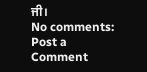ਜੀ।
No comments:
Post a Comment